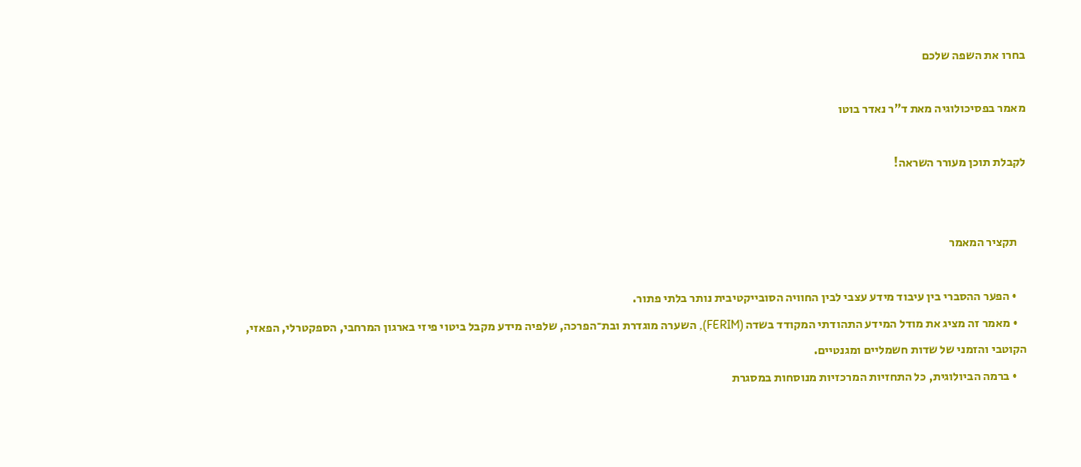בחרו את השפה שלכם

מאמר בפסיכולוגיה מאת ד"ר נאדר בוטו

לקבלת תוכן מעורר השראה!


    תקציר המאמר

    • הפער ההסברי בין עיבוד מידע עצבי לבין החוויה הסובייקטיבית נותר בלתי פתור.
    • מאמר זה מציג את מודל המידע התהודתי המקודד בשדה (FERIM), השערה מוגדרת ובת־הפרכה, שלפיה מידע מקבל ביטוי פיזי בארגון המרחבי, הספקטרלי, הפאזי, הקוטבי והזמני של שדות חשמליים ומגנטיים.
    • ברמה הביולוגית, כל התחזיות המרכזיות מנוסחות במסגרת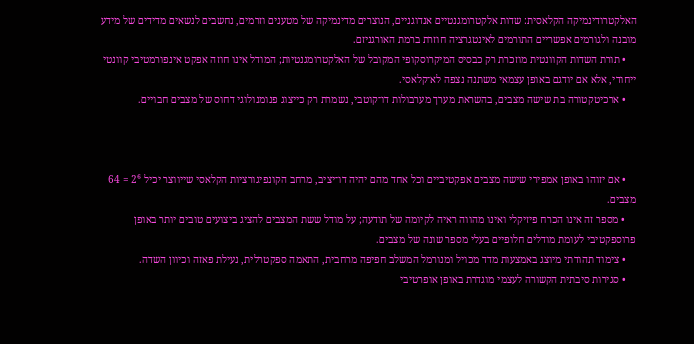האלקטרודינמיקה הקלאסית: שדות אלקטרומגנטיים אנדוגניים, הנוצרים מדינמיקה של מטענים וזרמים, נחשבים לנשאים מדידים של מידע מובנה ולגורמים אפשריים התורמים לאינטגרציה חוזרת ברמת האורגניזם.
    • תורת השדות הקוונטית מוזכרת רק כבסיס המיקרוסקופי המקובל של האלקטרומגנטיות; המודל אינו חוזה אפקט אינפורמטיבי קוונטי ייחודי, אלא אם יודגם באופן עצמאי משתנה נצפה לא־קלאסי.
    • ארכיטקטורה בת שישה מצבים, בהשראת מערך מערבולות דו־קוטבי, נשמרת רק כייצוג פנומנולוגי דחוס של מצבים חבויים.



    • אם יזוהו באופן אמפירי שישה מצבים אפקטיביים וכל אחד מהם יהיה דו־יציב, מרחב הקונפיגורציות הקלאסי שייווצר יכיל 2⁶ = 64 מצבים.
    • מספר זה אינו הכרח פיזיקלי ואינו מהווה ראיה לקיומה של תודעה; על מודל ששת המצבים להציג ביצועים טובים יותר באופן פרוספקטיבי לעומת מודלים חלופיים בעלי מספר שונה של מצבים.
    • צימוד תהודתי מיוצג באמצעות מדד מכויל ומנורמל המשלב חפיפה מרחבית, התאמה ספקטרלית, נעילת פאזה וכיוון השדה.
    • סגירות סיבתית הקשורה לעצמי מוגדרת באופן אופרטיבי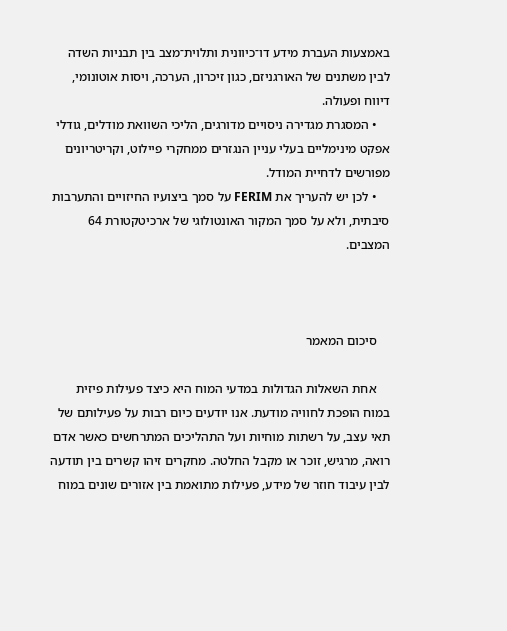באמצעות העברת מידע דו־כיוונית ותלוית־מצב בין תבניות השדה לבין משתנים של האורגניזם, כגון זיכרון, הערכה, ויסות אוטונומי, דיווח ופעולה.
    • המסגרת מגדירה ניסויים מדורגים, הליכי השוואת מודלים, גודלי אפקט מינימליים בעלי עניין הנגזרים ממחקרי פיילוט, וקריטריונים מפורשים לדחיית המודל.
    • לכן יש להעריך את FERIM על סמך ביצועיו החיזויים והתערבות סיבתית, ולא על סמך המקור האונטולוגי של ארכיטקטורת 64 המצבים.



    סיכום המאמר

    אחת השאלות הגדולות במדעי המוח היא כיצד פעילות פיזית במוח הופכת לחוויה מודעת. אנו יודעים כיום רבות על פעילותם של תאי עצב, על רשתות מוחיות ועל התהליכים המתרחשים כאשר אדם רואה, מרגיש, זוכר או מקבל החלטה. מחקרים זיהו קשרים בין תודעה לבין עיבוד חוזר של מידע, פעילות מתואמת בין אזורים שונים במוח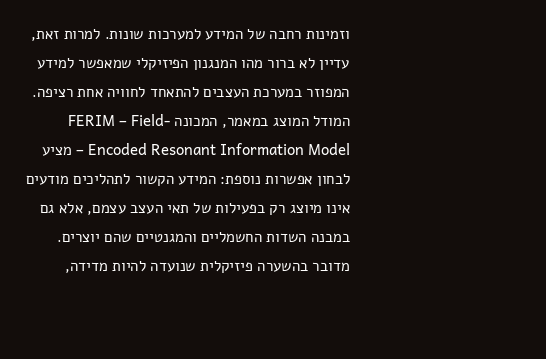וזמינות רחבה של המידע למערכות שונות. למרות זאת, עדיין לא ברור מהו המנגנון הפיזיקלי שמאפשר למידע המפוזר במערכת העצבים להתאחד לחוויה אחת רציפה. המודל המוצג במאמר, המכונה FERIM – Field-Encoded Resonant Information Model – מציע לבחון אפשרות נוספת: המידע הקשור לתהליכים מודעים אינו מיוצג רק בפעילות של תאי העצב עצמם, אלא גם במבנה השדות החשמליים והמגנטיים שהם יוצרים. מדובר בהשערה פיזיקלית שנועדה להיות מדידה,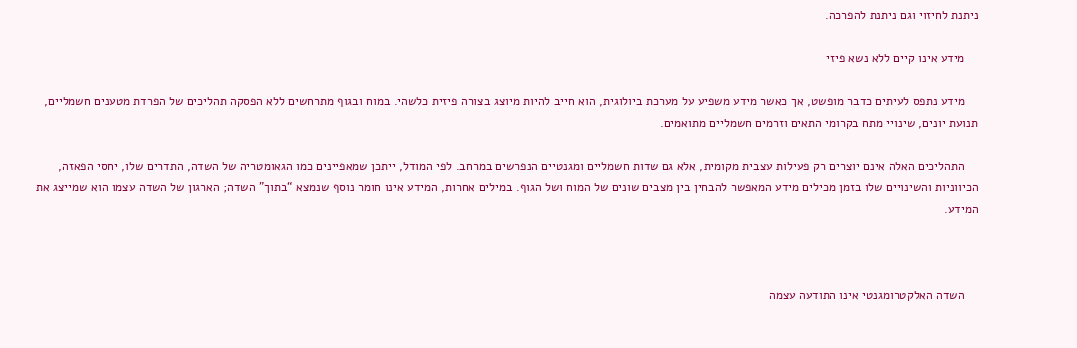ניתנת לחיזוי וגם ניתנת להפרכה.

    מידע אינו קיים ללא נשא פיזי

    מידע נתפס לעיתים כדבר מופשט, אך כאשר מידע משפיע על מערכת ביולוגית, הוא חייב להיות מיוצג בצורה פיזית כלשהי. במוח ובגוף מתרחשים ללא הפסקה תהליכים של הפרדת מטענים חשמליים, תנועת יונים, שינויי מתח בקרומי התאים וזרמים חשמליים מתואמים.

    התהליכים האלה אינם יוצרים רק פעילות עצבית מקומית, אלא גם שדות חשמליים ומגנטיים הנפרשים במרחב. לפי המודל, ייתכן שמאפיינים כמו הגאומטריה של השדה, התדרים שלו, יחסי הפאזה, הכיווניות והשינויים שלו בזמן מכילים מידע המאפשר להבחין בין מצבים שונים של המוח ושל הגוף. במילים אחרות, המידע אינו חומר נוסף שנמצא “בתוך” השדה; הארגון של השדה עצמו הוא שמייצג את המידע.



    השדה האלקטרומגנטי אינו התודעה עצמה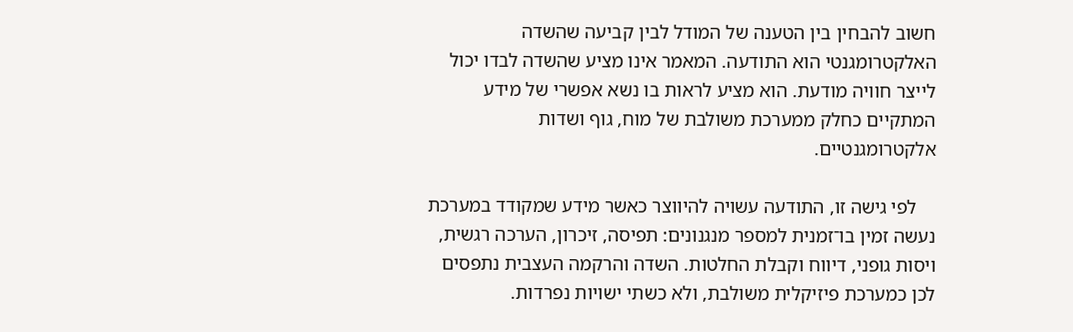חשוב להבחין בין הטענה של המודל לבין קביעה שהשדה האלקטרומגנטי הוא התודעה. המאמר אינו מציע שהשדה לבדו יכול לייצר חוויה מודעת. הוא מציע לראות בו נשא אפשרי של מידע המתקיים כחלק ממערכת משולבת של מוח, גוף ושדות אלקטרומגנטיים.

    לפי גישה זו, התודעה עשויה להיווצר כאשר מידע שמקודד במערכת נעשה זמין בו־זמנית למספר מנגנונים: תפיסה, זיכרון, הערכה רגשית, ויסות גופני, דיווח וקבלת החלטות. השדה והרקמה העצבית נתפסים לכן כמערכת פיזיקלית משולבת, ולא כשתי ישויות נפרדות.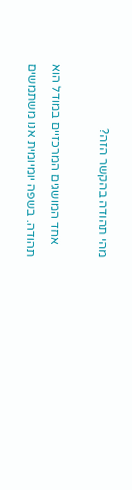מהי תהודה בהקשר הזה?

    אחד המושגים המרכזיים במודל הוא תהודה. בשפה יומיומית אנו משתמשים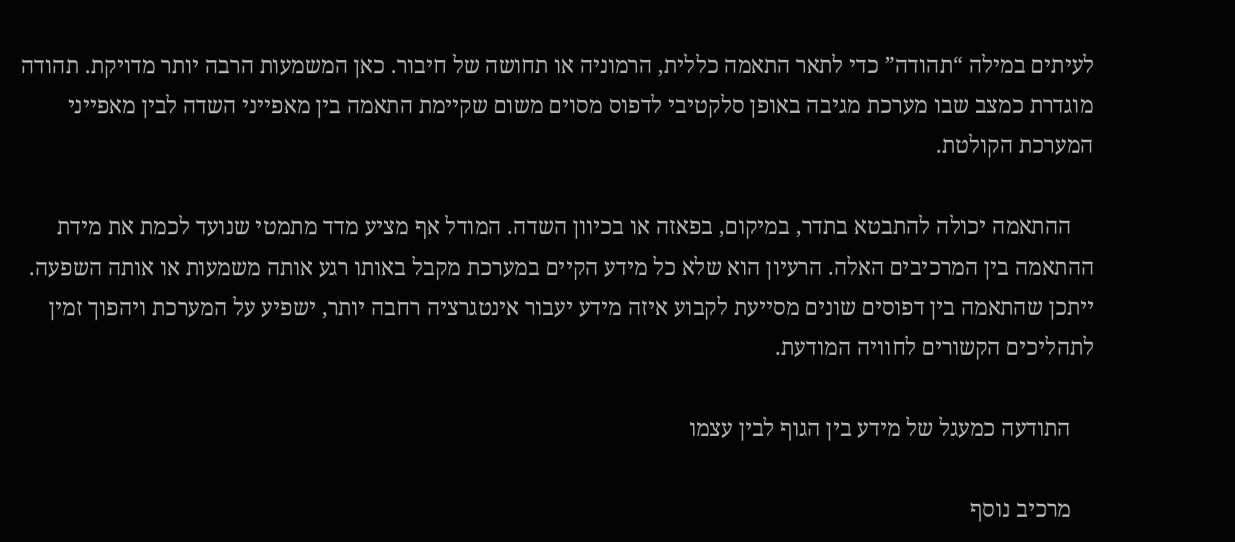לעיתים במילה “תהודה” כדי לתאר התאמה כללית, הרמוניה או תחושה של חיבור. כאן המשמעות הרבה יותר מדויקת. תהודה מוגדרת כמצב שבו מערכת מגיבה באופן סלקטיבי לדפוס מסוים משום שקיימת התאמה בין מאפייני השדה לבין מאפייני המערכת הקולטת.

    ההתאמה יכולה להתבטא בתדר, במיקום, בפאזה או בכיוון השדה. המודל אף מציע מדד מתמטי שנועד לכמת את מידת ההתאמה בין המרכיבים האלה. הרעיון הוא שלא כל מידע הקיים במערכת מקבל באותו רגע אותה משמעות או אותה השפעה. ייתכן שהתאמה בין דפוסים שונים מסייעת לקבוע איזה מידע יעבור אינטגרציה רחבה יותר, ישפיע על המערכת ויהפוך זמין לתהליכים הקשורים לחוויה המודעת.

    התודעה כמעגל של מידע בין הגוף לבין עצמו

    מרכיב נוסף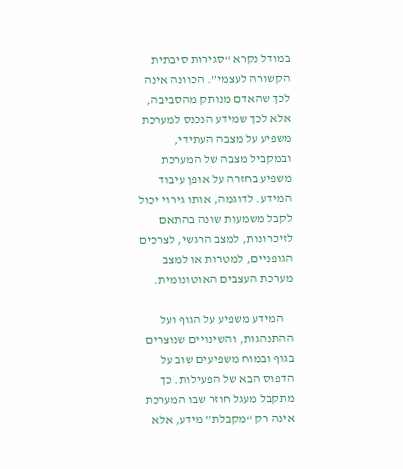במודל נקרא “סגירות סיבתית הקשורה לעצמי”. הכוונה אינה לכך שהאדם מנותק מהסביבה, אלא לכך שמידע הנכנס למערכת משפיע על מצבה העתידי, ובמקביל מצבה של המערכת משפיע בחזרה על אופן עיבוד המידע. לדוגמה, אותו גירוי יכול לקבל משמעות שונה בהתאם לזיכרונות, למצב הרגשי, לצרכים הגופניים, למטרות או למצב מערכת העצבים האוטונומית.

    המידע משפיע על הגוף ועל ההתנהגות, והשינויים שנוצרים בגוף ובמוח משפיעים שוב על הדפוס הבא של הפעילות. כך מתקבל מעגל חוזר שבו המערכת אינה רק “מקבלת” מידע, אלא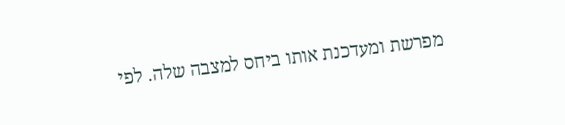מפרשת ומעדכנת אותו ביחס למצבה שלה. לפי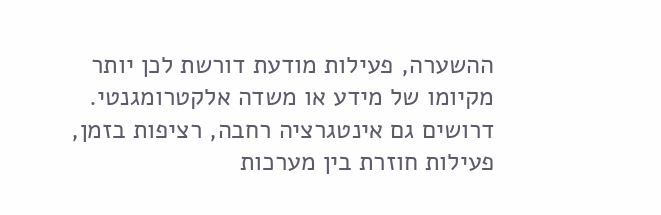ההשערה, פעילות מודעת דורשת לכן יותר מקיומו של מידע או משדה אלקטרומגנטי. דרושים גם אינטגרציה רחבה, רציפות בזמן, פעילות חוזרת בין מערכות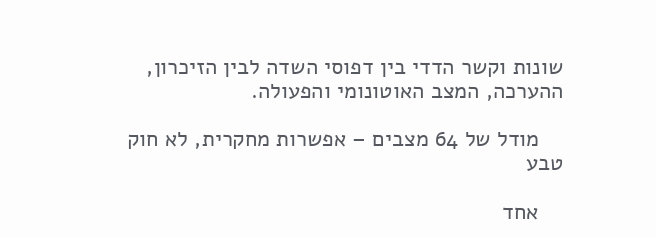שונות וקשר הדדי בין דפוסי השדה לבין הזיכרון, ההערכה, המצב האוטונומי והפעולה.

    מודל של 64 מצבים – אפשרות מחקרית, לא חוק טבע

    אחד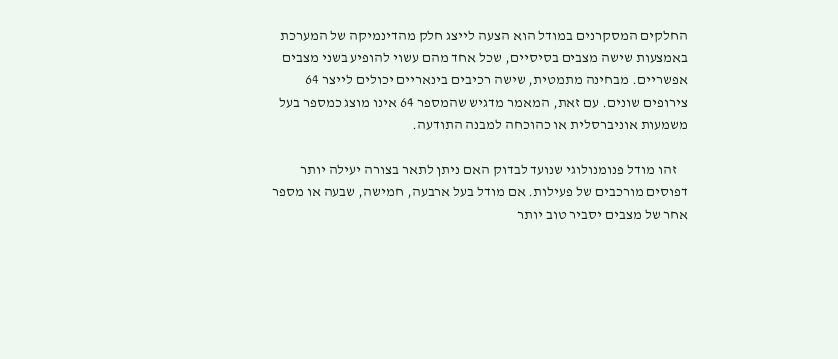החלקים המסקרנים במודל הוא הצעה לייצג חלק מהדינמיקה של המערכת באמצעות שישה מצבים בסיסיים, שכל אחד מהם עשוי להופיע בשני מצבים אפשריים. מבחינה מתמטית, שישה רכיבים בינאריים יכולים לייצר 64 צירופים שונים. עם זאת, המאמר מדגיש שהמספר 64 אינו מוצג כמספר בעל משמעות אוניברסלית או כהוכחה למבנה התודעה.

    זהו מודל פנומנולוגי שנועד לבדוק האם ניתן לתאר בצורה יעילה יותר דפוסים מורכבים של פעילות. אם מודל בעל ארבעה, חמישה, שבעה או מספר אחר של מצבים יסביר טוב יותר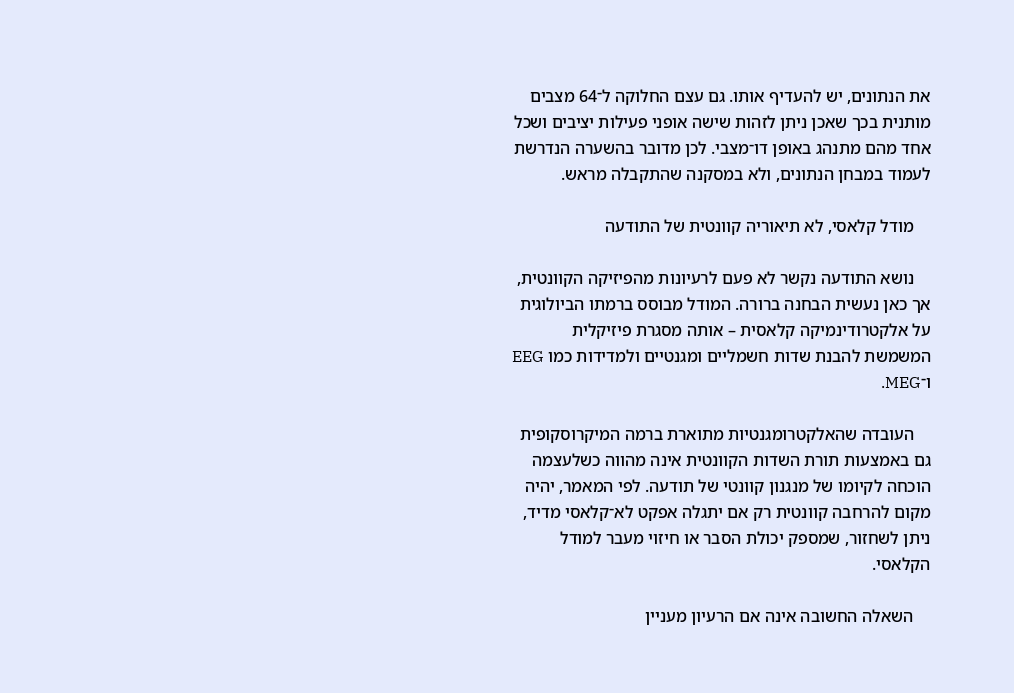את הנתונים, יש להעדיף אותו. גם עצם החלוקה ל־64 מצבים מותנית בכך שאכן ניתן לזהות שישה אופני פעילות יציבים ושכל אחד מהם מתנהג באופן דו־מצבי. לכן מדובר בהשערה הנדרשת לעמוד במבחן הנתונים, ולא במסקנה שהתקבלה מראש.

    מודל קלאסי, לא תיאוריה קוונטית של התודעה

    נושא התודעה נקשר לא פעם לרעיונות מהפיזיקה הקוונטית, אך כאן נעשית הבחנה ברורה. המודל מבוסס ברמתו הביולוגית על אלקטרודינמיקה קלאסית – אותה מסגרת פיזיקלית המשמשת להבנת שדות חשמליים ומגנטיים ולמדידות כמו EEG ו־MEG.

    העובדה שהאלקטרומגנטיות מתוארת ברמה המיקרוסקופית גם באמצעות תורת השדות הקוונטית אינה מהווה כשלעצמה הוכחה לקיומו של מנגנון קוונטי של תודעה. לפי המאמר, יהיה מקום להרחבה קוונטית רק אם יתגלה אפקט לא־קלאסי מדיד, ניתן לשחזור, שמספק יכולת הסבר או חיזוי מעבר למודל הקלאסי.

    השאלה החשובה אינה אם הרעיון מעניין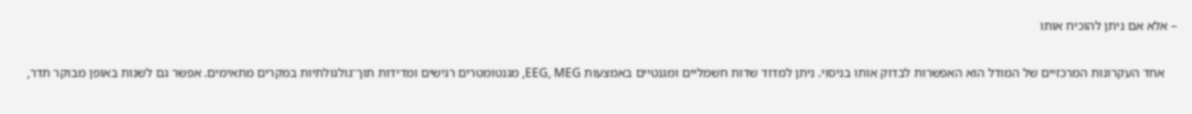– אלא אם ניתן להוכיח אותו

    אחד העקרונות המרכזיים של המודל הוא האפשרות לבדוק אותו בניסוי. ניתן למדוד שדות חשמליים ומגנטיים באמצעות EEG, MEG, מגנטומטרים רגישים ומדידות תוך־גולגולתיות במקרים מתאימים. אפשר גם לשנות באופן מבוקר תדר,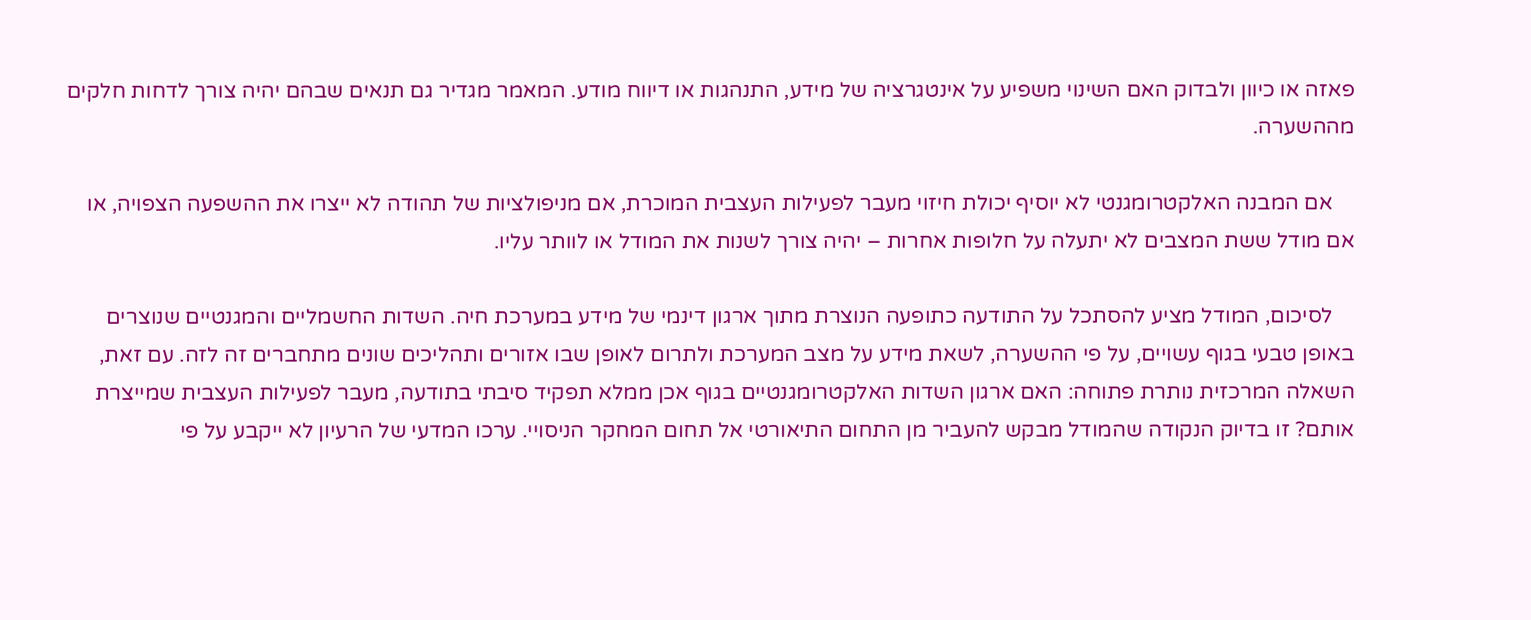פאזה או כיוון ולבדוק האם השינוי משפיע על אינטגרציה של מידע, התנהגות או דיווח מודע. המאמר מגדיר גם תנאים שבהם יהיה צורך לדחות חלקים מההשערה.

    אם המבנה האלקטרומגנטי לא יוסיף יכולת חיזוי מעבר לפעילות העצבית המוכרת, אם מניפולציות של תהודה לא ייצרו את ההשפעה הצפויה, או אם מודל ששת המצבים לא יתעלה על חלופות אחרות – יהיה צורך לשנות את המודל או לוותר עליו.

    לסיכום, המודל מציע להסתכל על התודעה כתופעה הנוצרת מתוך ארגון דינמי של מידע במערכת חיה. השדות החשמליים והמגנטיים שנוצרים באופן טבעי בגוף עשויים, על פי ההשערה, לשאת מידע על מצב המערכת ולתרום לאופן שבו אזורים ותהליכים שונים מתחברים זה לזה. עם זאת, השאלה המרכזית נותרת פתוחה: האם ארגון השדות האלקטרומגנטיים בגוף אכן ממלא תפקיד סיבתי בתודעה, מעבר לפעילות העצבית שמייצרת אותם? זו בדיוק הנקודה שהמודל מבקש להעביר מן התחום התיאורטי אל תחום המחקר הניסויי. ערכו המדעי של הרעיון לא ייקבע על פי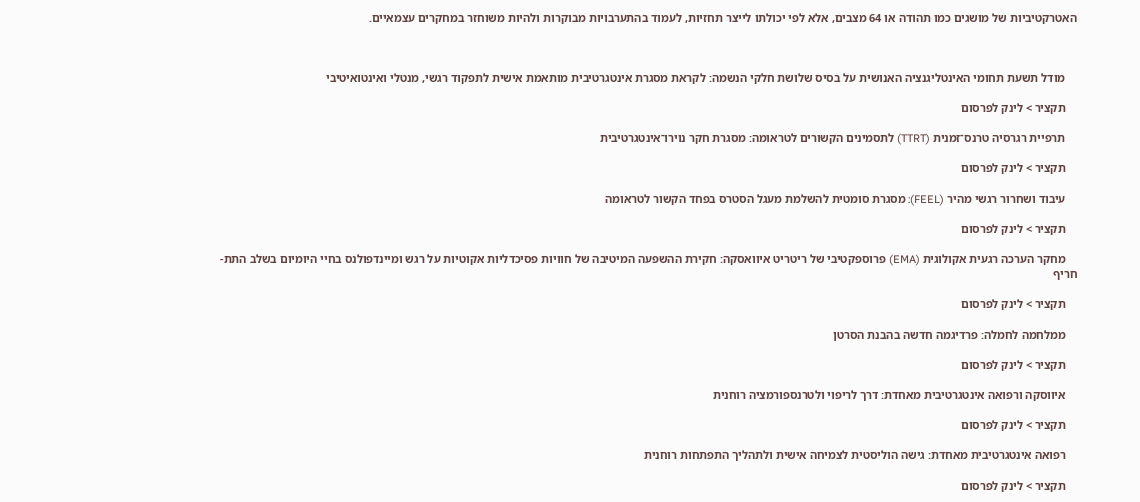האטרקטיביות של מושגים כמו תהודה או 64 מצבים, אלא לפי יכולתו לייצר תחזיות, לעמוד בהתערבויות מבוקרות ולהיות משוחזר במחקרים עצמאיים.



    מודל תשעת תחומי האינטליגנציה האנושית על בסיס שלושת חלקי הנשמה: לקראת מסגרת אינטגרטיבית מותאמת אישית לתפקוד רגשי, מנטלי ואינטואיטיבי

    תקציר > לינק לפרסום

    תרפיית רגרסיה טרנס־זמנית (TTRT) לתסמינים הקשורים לטראומה: מסגרת חקר נוירו־אינטגרטיבית

    תקציר > לינק לפרסום

    עיבוד ושחרור רגשי מהיר (FEEL): מסגרת סומטית להשלמת מעגל הסטרס בפחד הקשור לטראומה

    תקציר > לינק לפרסום

    מחקר הערכה רגעית אקולוגית (EMA) פרוספקטיבי של ריטריט איוואסקה: חקירת ההשפעה המיטיבה של חוויות פסיכדליות אקוטיות על רגש ומיינדפולנס בחיי היומיום בשלב התת-חריף

    תקציר > לינק לפרסום

    ממלחמה לחמלה: פרדיגמה חדשה בהבנת הסרטן

    תקציר > לינק לפרסום

    איווסקה ורפואה אינטגרטיבית מאחדת: דרך לריפוי ולטרנספורמציה רוחנית

    תקציר > לינק לפרסום

    רפואה אינטגרטיבית מאחדת: גישה הוליסטית לצמיחה אישית ולתהליך התפתחות רוחנית

    תקציר > לינק לפרסום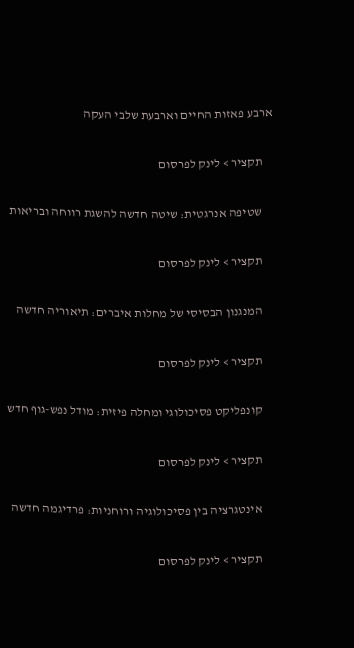ארבע פאזות החיים וארבעת שלבי העקה

    תקציר > לינק לפרסום

    שטיפה אנרגטית: שיטה חדשה להשגת רווחה ובריאות

    תקציר > לינק לפרסום

    המנגנון הבסיסי של מחלות איברים: תיאוריה חדשה

    תקציר > לינק לפרסום

    קונפליקט פסיכולוגי ומחלה פיזית: מודל נפש-גוף חדש

    תקציר > לינק לפרסום

    אינטגרציה בין פסיכולוגיה ורוחניות: פרדיגמה חדשה

    תקציר > לינק לפרסום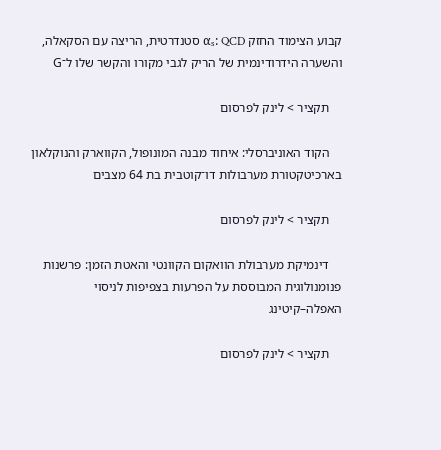קבוע הצימוד החזק αₛ: QCD סטנדרטית, הריצה עם הסקאלה, והשערה הידרודינמית של הריק לגבי מקורו והקשר שלו ל־G

    תקציר > לינק לפרסום

    הקוד האוניברסלי: איחוד מבנה המונופול, הקווארק והנוקלאון בארכיטקטורת מערבולות דו־קוטבית בת 64 מצבים

    תקציר > לינק לפרסום

    דינמיקת מערבולת הוואקום הקוונטי והאטת הזמן: פרשנות פנומנולוגית המבוססת על הפרעות בצפיפות לניסוי האפלה–קיטינג

    תקציר > לינק לפרסום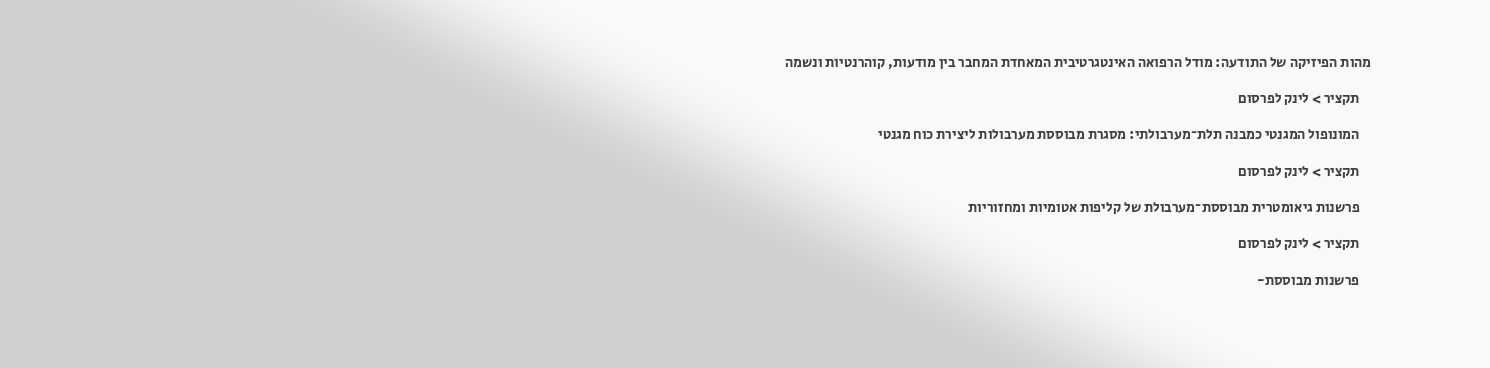מהות הפיזיקה של התודעה: מודל הרפואה האינטגרטיבית המאחדת המחבר בין מודעות, קוהרנטיות ונשמה

    תקציר > לינק לפרסום

    המונופול המגנטי כמבנה תלת־מערבולתי: מסגרת מבוססת מערבולות ליצירת כוח מגנטי

    תקציר > לינק לפרסום

    פרשנות גיאומטרית מבוססת־מערבולת של קליפות אטומיות ומחזוריות

    תקציר > לינק לפרסום

    פרשנות מבוססת-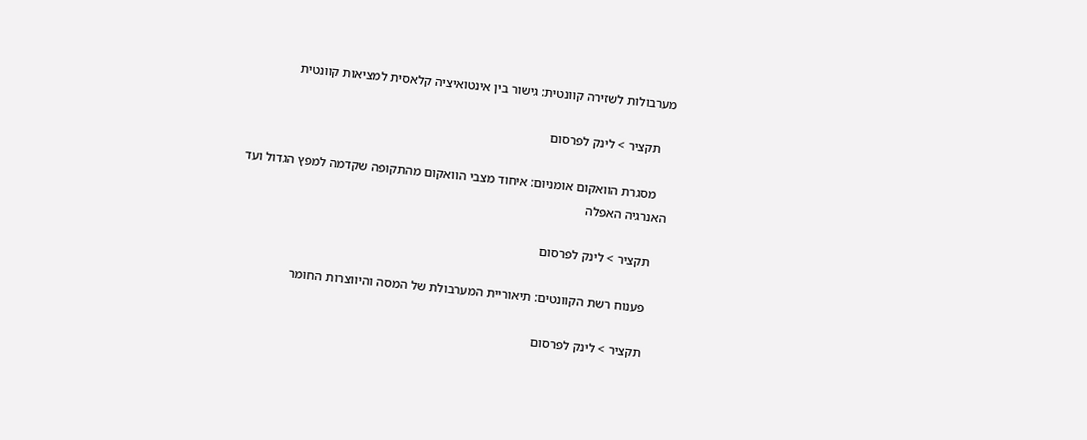מערבולות לשזירה קוונטית: גישור בין אינטואיציה קלאסית למציאות קוונטית

    תקציר > לינק לפרסום

    מסגרת הוואקום אומניום: איחוד מצבי הוואקום מהתקופה שקדמה למפץ הגדול ועד האנרגיה האפלה

    תקציר > לינק לפרסום

    פענוח רשת הקוונטים: תיאוריית המערבולת של המסה והיווצרות החומר

    תקציר > לינק לפרסום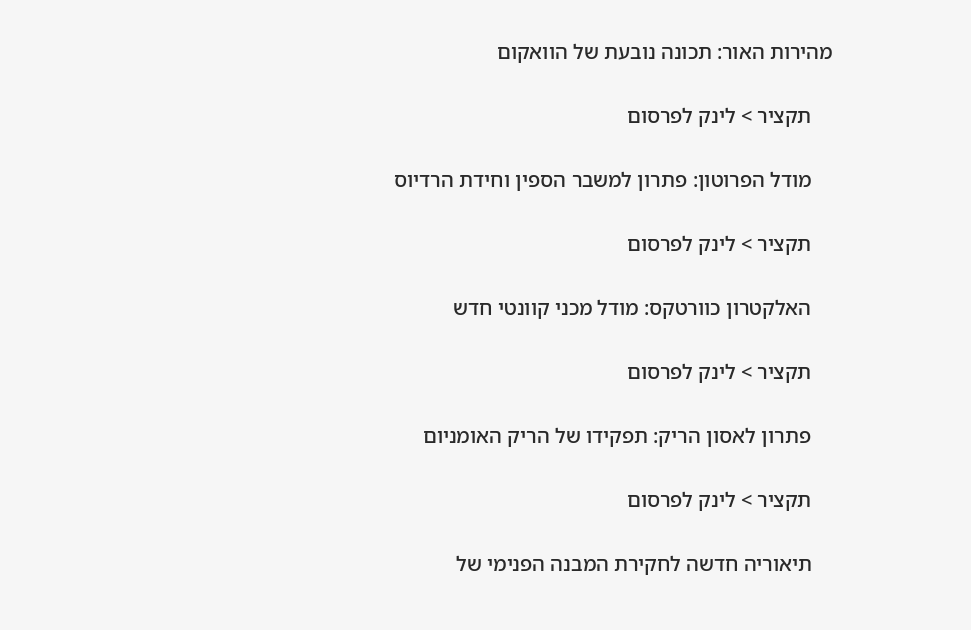מהירות האור: תכונה נובעת של הוואקום

    תקציר > לינק לפרסום

    מודל הפרוטון: פתרון למשבר הספין וחידת הרדיוס

    תקציר > לינק לפרסום

    האלקטרון כוורטקס: מודל מכני קוונטי חדש

    תקציר > לינק לפרסום

    פתרון לאסון הריק: תפקידו של הריק האומניום

    תקציר > לינק לפרסום

    תיאוריה חדשה לחקירת המבנה הפנימי של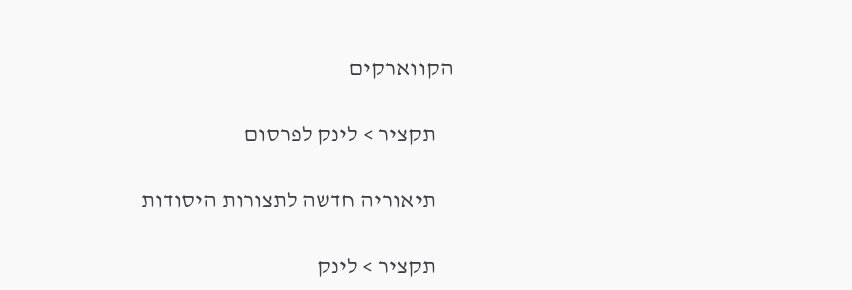הקווארקים

    תקציר > לינק לפרסום

    תיאוריה חדשה לתצורות היסודות

    תקציר > לינק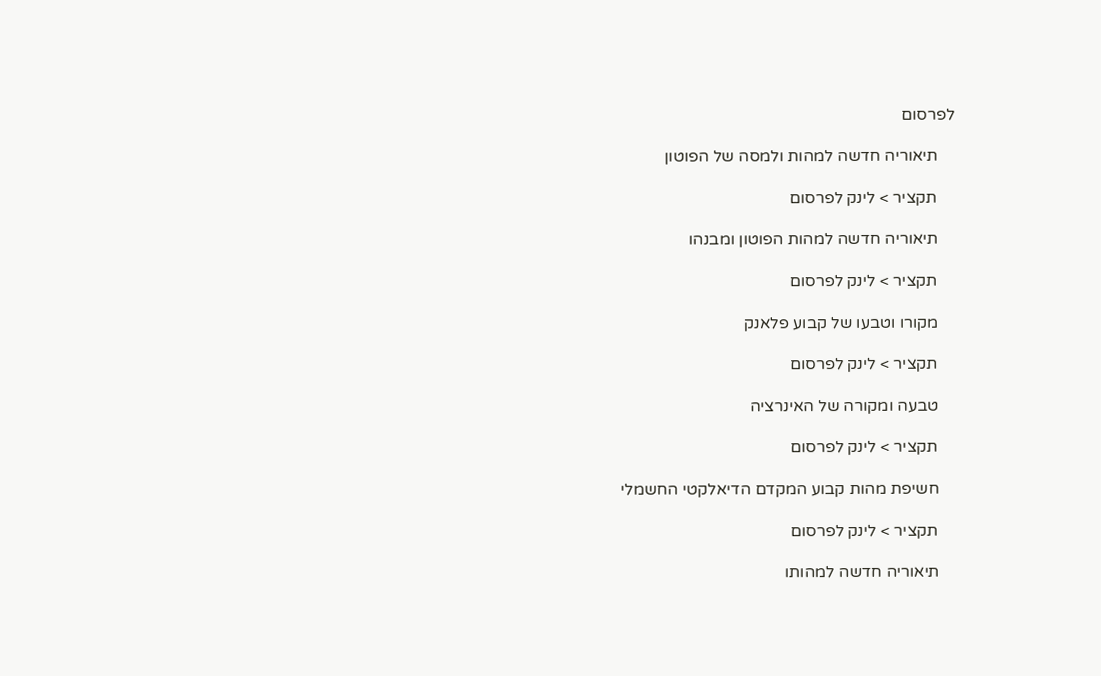לפרסום

    תיאוריה חדשה למהות ולמסה של הפוטון

    תקציר > לינק לפרסום

    תיאוריה חדשה למהות הפוטון ומבנהו

    תקציר > לינק לפרסום

    מקורו וטבעו של קבוע פלאנק

    תקציר > לינק לפרסום

    טבעה ומקורה של האינרציה

    תקציר > לינק לפרסום

    חשיפת מהות קבוע המקדם הדיאלקטי החשמלי

    תקציר > לינק לפרסום

    תיאוריה חדשה למהותו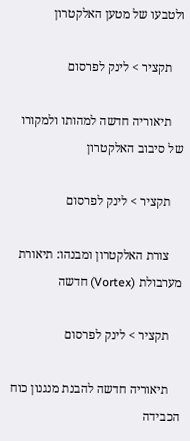ולטבעו של מטען האלקטרון

    תקציר > לינק לפרסום

    תיאוריה חדשה למהותו ולמקורו של סיבוב האלקטרון

    תקציר > לינק לפרסום

    צורת האלקטרון ומבנהו: תיאורת מערבולת (Vortex) חדשה

    תקציר > לינק לפרסום

    תיאוריה חדשה להבנת מנגנון כוח הכבידה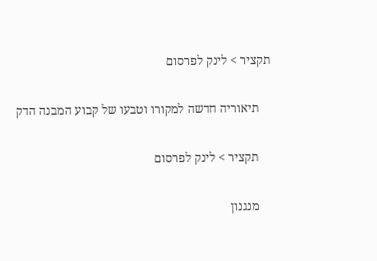תקציר > לינק לפרסום

    תיאוריה חדשה למקורו וטבעו של קבוע המבנה הדק

    תקציר > לינק לפרסום

    מנגנון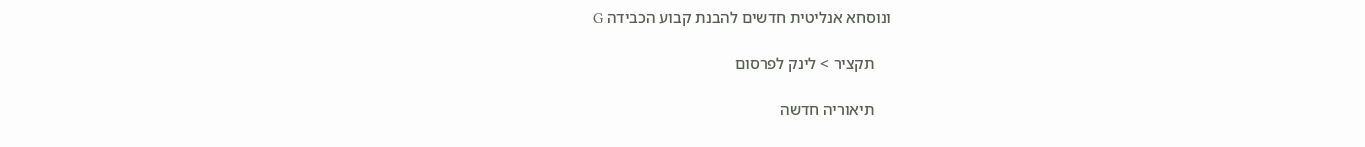ונוסחא אנליטית חדשים להבנת קבוע הכבידה G

    תקציר > לינק לפרסום

    תיאוריה חדשה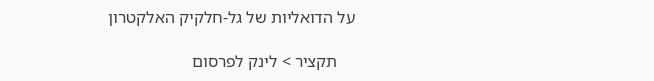על הדואליות של גל-חלקיק האלקטרון

    תקציר > לינק לפרסום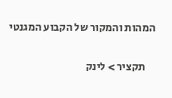המהות והמקור של הקבוע המגנטי

    תקציר > לינק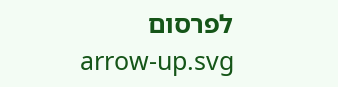לפרסום
    arrow-up.svg